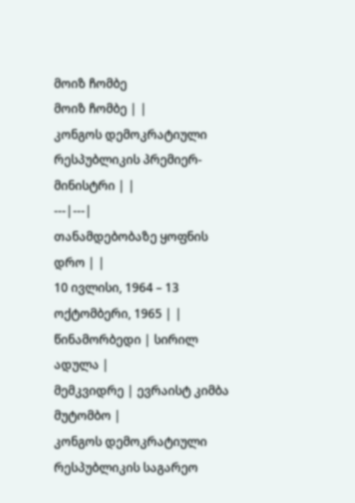მოიზ ჩომბე
მოიზ ჩომბე | |
კონგოს დემოკრატიული რესპუბლიკის პრემიერ-მინისტრი | |
---|---|
თანამდებობაზე ყოფნის დრო | |
10 ივლისი, 1964 – 13 ოქტომბერი, 1965 | |
წინამორბედი | სირილ ადულა |
მემკვიდრე | ევრაისტ კიმბა მუტომბო |
კონგოს დემოკრატიული რესპუბლიკის საგარეო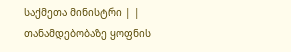საქმეთა მინისტრი | |
თანამდებობაზე ყოფნის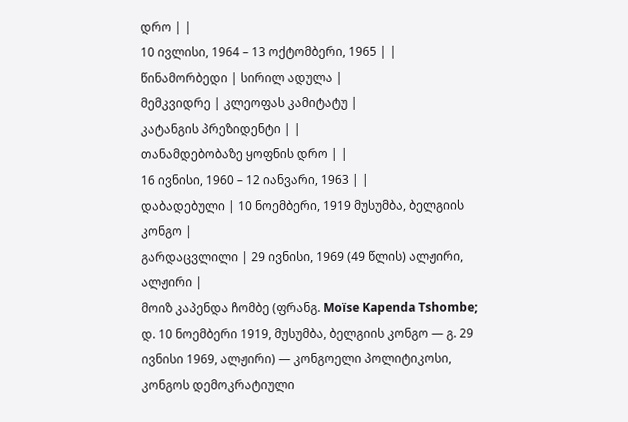დრო | |
10 ივლისი, 1964 – 13 ოქტომბერი, 1965 | |
წინამორბედი | სირილ ადულა |
მემკვიდრე | კლეოფას კამიტატუ |
კატანგის პრეზიდენტი | |
თანამდებობაზე ყოფნის დრო | |
16 ივნისი, 1960 – 12 იანვარი, 1963 | |
დაბადებული | 10 ნოემბერი, 1919 მუსუმბა, ბელგიის კონგო |
გარდაცვლილი | 29 ივნისი, 1969 (49 წლის) ალჟირი, ალჟირი |
მოიზ კაპენდა ჩომბე (ფრანგ. Moïse Kapenda Tshombe; დ. 10 ნოემბერი 1919, მუსუმბა, ბელგიის კონგო — გ. 29 ივნისი 1969, ალჟირი) — კონგოელი პოლიტიკოსი, კონგოს დემოკრატიული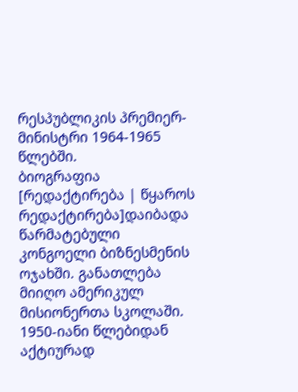რესპუბლიკის პრემიერ-მინისტრი 1964-1965 წლებში.
ბიოგრაფია
[რედაქტირება | წყაროს რედაქტირება]დაიბადა წარმატებული კონგოელი ბიზნესმენის ოჯახში. განათლება მიიღო ამერიკულ მისიონერთა სკოლაში. 1950-იანი წლებიდან აქტიურად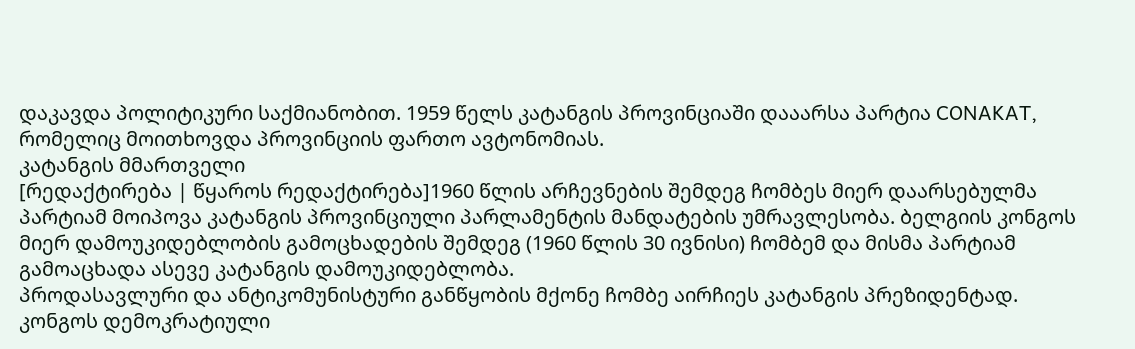დაკავდა პოლიტიკური საქმიანობით. 1959 წელს კატანგის პროვინციაში დააარსა პარტია CONAKAT, რომელიც მოითხოვდა პროვინციის ფართო ავტონომიას.
კატანგის მმართველი
[რედაქტირება | წყაროს რედაქტირება]1960 წლის არჩევნების შემდეგ ჩომბეს მიერ დაარსებულმა პარტიამ მოიპოვა კატანგის პროვინციული პარლამენტის მანდატების უმრავლესობა. ბელგიის კონგოს მიერ დამოუკიდებლობის გამოცხადების შემდეგ (1960 წლის 30 ივნისი) ჩომბემ და მისმა პარტიამ გამოაცხადა ასევე კატანგის დამოუკიდებლობა.
პროდასავლური და ანტიკომუნისტური განწყობის მქონე ჩომბე აირჩიეს კატანგის პრეზიდენტად. კონგოს დემოკრატიული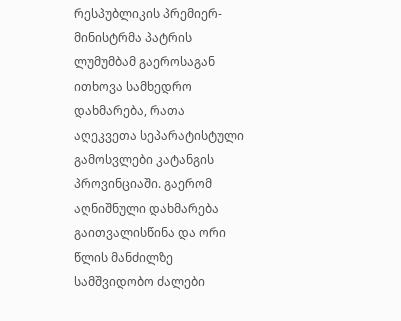რესპუბლიკის პრემიერ-მინისტრმა პატრის ლუმუმბამ გაეროსაგან ითხოვა სამხედრო დახმარება, რათა აღეკვეთა სეპარატისტული გამოსვლები კატანგის პროვინციაში. გაერომ აღნიშნული დახმარება გაითვალისწინა და ორი წლის მანძილზე სამშვიდობო ძალები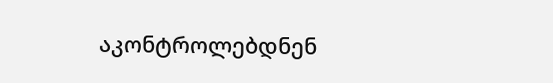აკონტროლებდნენ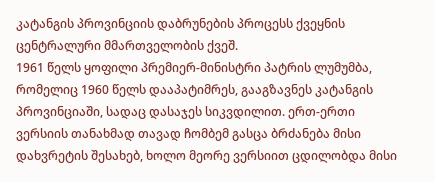კატანგის პროვინციის დაბრუნების პროცესს ქვეყნის ცენტრალური მმართველობის ქვეშ.
1961 წელს ყოფილი პრემიერ-მინისტრი პატრის ლუმუმბა, რომელიც 1960 წელს დააპატიმრეს, გააგზავნეს კატანგის პროვინციაში, სადაც დასაჯეს სიკვდილით. ერთ-ერთი ვერსიის თანახმად თავად ჩომბემ გასცა ბრძანება მისი დახვრეტის შესახებ, ხოლო მეორე ვერსიით ცდილობდა მისი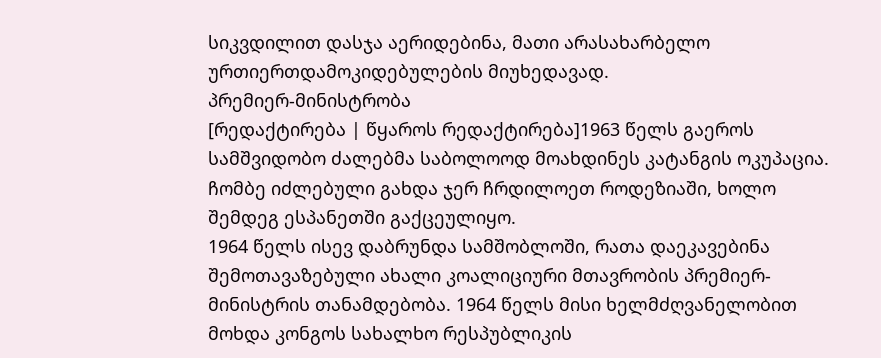სიკვდილით დასჯა აერიდებინა, მათი არასახარბელო ურთიერთდამოკიდებულების მიუხედავად.
პრემიერ-მინისტრობა
[რედაქტირება | წყაროს რედაქტირება]1963 წელს გაეროს სამშვიდობო ძალებმა საბოლოოდ მოახდინეს კატანგის ოკუპაცია. ჩომბე იძლებული გახდა ჯერ ჩრდილოეთ როდეზიაში, ხოლო შემდეგ ესპანეთში გაქცეულიყო.
1964 წელს ისევ დაბრუნდა სამშობლოში, რათა დაეკავებინა შემოთავაზებული ახალი კოალიციური მთავრობის პრემიერ-მინისტრის თანამდებობა. 1964 წელს მისი ხელმძღვანელობით მოხდა კონგოს სახალხო რესპუბლიკის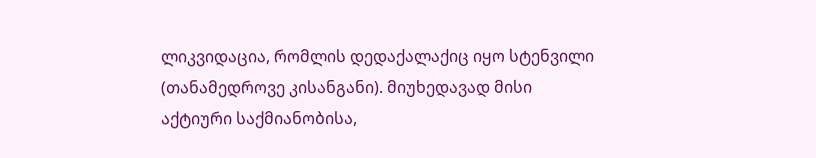ლიკვიდაცია, რომლის დედაქალაქიც იყო სტენვილი (თანამედროვე კისანგანი). მიუხედავად მისი აქტიური საქმიანობისა,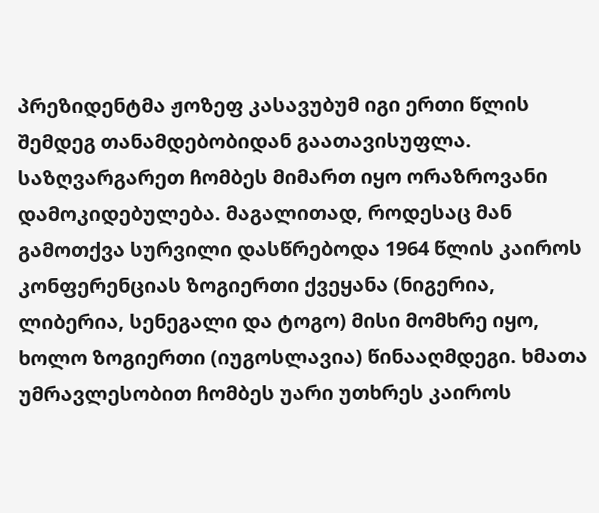პრეზიდენტმა ჟოზეფ კასავუბუმ იგი ერთი წლის შემდეგ თანამდებობიდან გაათავისუფლა.
საზღვარგარეთ ჩომბეს მიმართ იყო ორაზროვანი დამოკიდებულება. მაგალითად, როდესაც მან გამოთქვა სურვილი დასწრებოდა 1964 წლის კაიროს კონფერენციას ზოგიერთი ქვეყანა (ნიგერია, ლიბერია, სენეგალი და ტოგო) მისი მომხრე იყო, ხოლო ზოგიერთი (იუგოსლავია) წინააღმდეგი. ხმათა უმრავლესობით ჩომბეს უარი უთხრეს კაიროს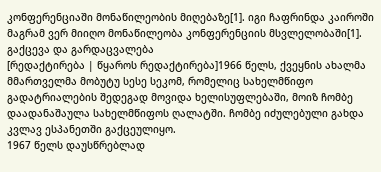კონფერენციაში მონაწილეობის მიღებაზე[1]. იგი ჩაფრინდა კაიროში მაგრამ ვერ მიიღო მონაწილეობა კონფერენციის მსვლელობაში[1].
გაქცევა და გარდაცვალება
[რედაქტირება | წყაროს რედაქტირება]1966 წელს, ქვეყნის ახალმა მმართველმა მობუტუ სესე სეკომ, რომელიც სახელმწიფო გადატრიალების შედეგად მოვიდა ხელისუფლებაში, მოიზ ჩომბე დაადანაშაულა სახელმწიფოს ღალატში. ჩომბე იძულებული გახდა კვლავ ესპანეთში გაქცეულიყო.
1967 წელს დაუსწრებლად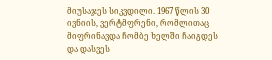მიუსაჯეს სიკვდილი. 1967 წლის 30 ივნიის, ვერტმფრენი, რომლითაც მიფრინავდა ჩომბე ხელში ჩაიგდეს და დასვეს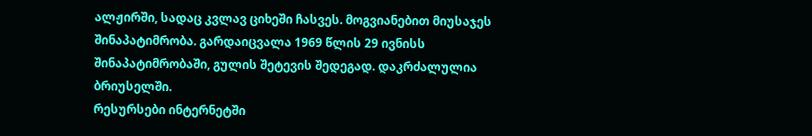ალჟირში, სადაც კვლავ ციხეში ჩასვეს. მოგვიანებით მიუსაჯეს შინაპატიმრობა. გარდაიცვალა 1969 წლის 29 ივნისს შინაპატიმრობაში, გულის შეტევის შედეგად. დაკრძალულია ბრიუსელში.
რესურსები ინტერნეტში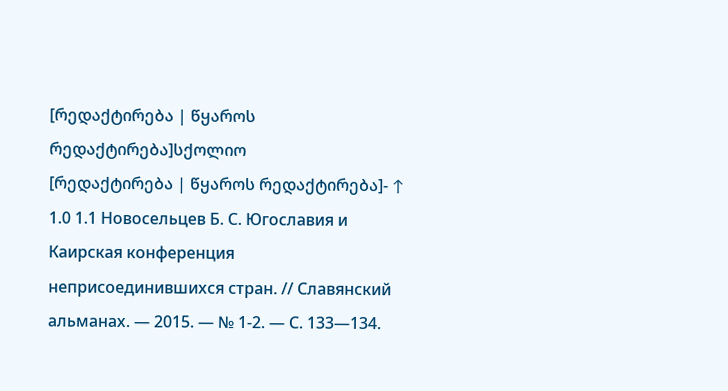[რედაქტირება | წყაროს რედაქტირება]სქოლიო
[რედაქტირება | წყაროს რედაქტირება]- ↑ 1.0 1.1 Новосельцев Б. С. Югославия и Каирская конференция неприсоединившихся стран. // Славянский альманах. — 2015. — № 1-2. — С. 133—134.